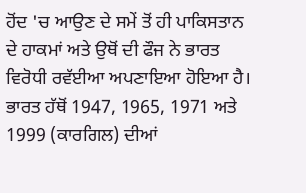ਹੋਂਦ 'ਚ ਆਉਣ ਦੇ ਸਮੇਂ ਤੋਂ ਹੀ ਪਾਕਿਸਤਾਨ ਦੇ ਹਾਕਮਾਂ ਅਤੇ ਉਥੋਂ ਦੀ ਫੌਜ ਨੇ ਭਾਰਤ ਵਿਰੋਧੀ ਰਵੱਈਆ ਅਪਣਾਇਆ ਹੋਇਆ ਹੈ। ਭਾਰਤ ਹੱਥੋਂ 1947, 1965, 1971 ਅਤੇ 1999 (ਕਾਰਗਿਲ) ਦੀਆਂ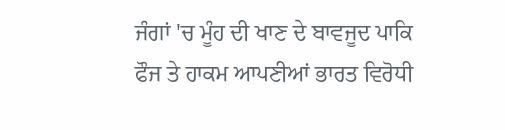ਜੰਗਾਂ 'ਚ ਮੂੰਹ ਦੀ ਖਾਣ ਦੇ ਬਾਵਜੂਦ ਪਾਕਿ ਫੌਜ ਤੇ ਹਾਕਮ ਆਪਣੀਆਂ ਭਾਰਤ ਵਿਰੋਧੀ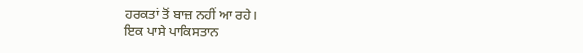ਹਰਕਤਾਂ ਤੋਂ ਬਾਜ਼ ਨਹੀਂ ਆ ਰਹੇ।
ਇਕ ਪਾਸੇ ਪਾਕਿਸਤਾਨ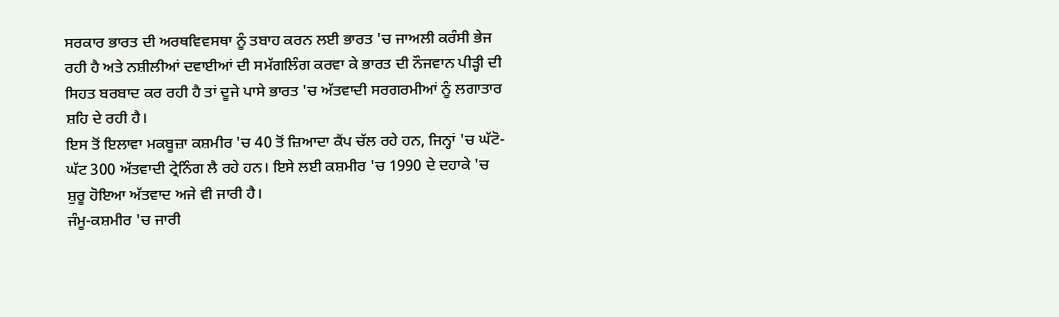ਸਰਕਾਰ ਭਾਰਤ ਦੀ ਅਰਥਵਿਵਸਥਾ ਨੂੰ ਤਬਾਹ ਕਰਨ ਲਈ ਭਾਰਤ 'ਚ ਜਾਅਲੀ ਕਰੰਸੀ ਭੇਜ ਰਹੀ ਹੈ ਅਤੇ ਨਸ਼ੀਲੀਆਂ ਦਵਾਈਆਂ ਦੀ ਸਮੱਗਲਿੰਗ ਕਰਵਾ ਕੇ ਭਾਰਤ ਦੀ ਨੌਜਵਾਨ ਪੀੜ੍ਹੀ ਦੀ ਸਿਹਤ ਬਰਬਾਦ ਕਰ ਰਹੀ ਹੈ ਤਾਂ ਦੂਜੇ ਪਾਸੇ ਭਾਰਤ 'ਚ ਅੱਤਵਾਦੀ ਸਰਗਰਮੀਆਂ ਨੂੰ ਲਗਾਤਾਰ ਸ਼ਹਿ ਦੇ ਰਹੀ ਹੈ।
ਇਸ ਤੋਂ ਇਲਾਵਾ ਮਕਬੂਜ਼ਾ ਕਸ਼ਮੀਰ 'ਚ 40 ਤੋਂ ਜ਼ਿਆਦਾ ਕੈਂਪ ਚੱਲ ਰਹੇ ਹਨ, ਜਿਨ੍ਹਾਂ 'ਚ ਘੱਟੋ-ਘੱਟ 300 ਅੱਤਵਾਦੀ ਟ੍ਰੇਨਿੰਗ ਲੈ ਰਹੇ ਹਨ। ਇਸੇ ਲਈ ਕਸ਼ਮੀਰ 'ਚ 1990 ਦੇ ਦਹਾਕੇ 'ਚ ਸ਼ੁਰੂ ਹੋਇਆ ਅੱਤਵਾਦ ਅਜੇ ਵੀ ਜਾਰੀ ਹੈ।
ਜੰਮੂ-ਕਸ਼ਮੀਰ 'ਚ ਜਾਰੀ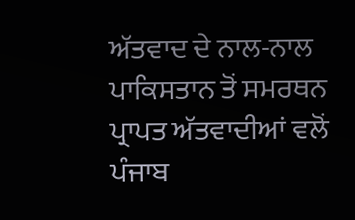ਅੱਤਵਾਦ ਦੇ ਨਾਲ-ਨਾਲ ਪਾਕਿਸਤਾਨ ਤੋਂ ਸਮਰਥਨ ਪ੍ਰਾਪਤ ਅੱਤਵਾਦੀਆਂ ਵਲੋਂ ਪੰਜਾਬ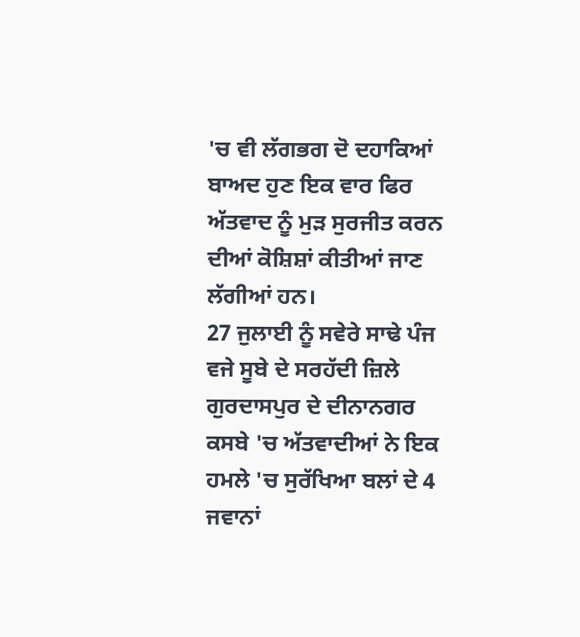'ਚ ਵੀ ਲੱਗਭਗ ਦੋ ਦਹਾਕਿਆਂ ਬਾਅਦ ਹੁਣ ਇਕ ਵਾਰ ਫਿਰ ਅੱਤਵਾਦ ਨੂੰ ਮੁੜ ਸੁਰਜੀਤ ਕਰਨ ਦੀਆਂ ਕੋਸ਼ਿਸ਼ਾਂ ਕੀਤੀਆਂ ਜਾਣ ਲੱਗੀਆਂ ਹਨ।
27 ਜੁਲਾਈ ਨੂੰ ਸਵੇਰੇ ਸਾਢੇ ਪੰਜ ਵਜੇ ਸੂਬੇ ਦੇ ਸਰਹੱਦੀ ਜ਼ਿਲੇ ਗੁਰਦਾਸਪੁਰ ਦੇ ਦੀਨਾਨਗਰ ਕਸਬੇ 'ਚ ਅੱਤਵਾਦੀਆਂ ਨੇ ਇਕ ਹਮਲੇ 'ਚ ਸੁਰੱਖਿਆ ਬਲਾਂ ਦੇ 4 ਜਵਾਨਾਂ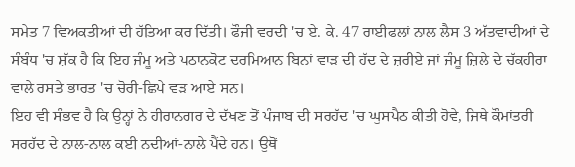ਸਮੇਤ 7 ਵਿਅਕਤੀਆਂ ਦੀ ਹੱਤਿਆ ਕਰ ਦਿੱਤੀ। ਫੌਜੀ ਵਰਦੀ 'ਚ ਏ. ਕੇ. 47 ਰਾਈਫਲਾਂ ਨਾਲ ਲੈਸ 3 ਅੱਤਵਾਦੀਆਂ ਦੇ ਸੰਬੰਧ 'ਚ ਸ਼ੱਕ ਹੈ ਕਿ ਇਹ ਜੰਮੂ ਅਤੇ ਪਠਾਨਕੋਟ ਦਰਮਿਆਨ ਬਿਨਾਂ ਵਾੜ ਦੀ ਹੱਦ ਦੇ ਜ਼ਰੀਏ ਜਾਂ ਜੰਮੂ ਜ਼ਿਲੇ ਦੇ ਚੱਕਹੀਰਾ ਵਾਲੇ ਰਸਤੇ ਭਾਰਤ 'ਚ ਚੋਰੀ-ਛਿਪੇ ਵੜ ਆਏ ਸਨ।
ਇਹ ਵੀ ਸੰਭਵ ਹੈ ਕਿ ਉਨ੍ਹਾਂ ਨੇ ਹੀਰਾਨਗਰ ਦੇ ਦੱਖਣ ਤੋਂ ਪੰਜਾਬ ਦੀ ਸਰਹੱਦ 'ਚ ਘੁਸਪੈਠ ਕੀਤੀ ਹੋਵੇ, ਜਿਥੇ ਕੌਮਾਂਤਰੀ ਸਰਹੱਦ ਦੇ ਨਾਲ-ਨਾਲ ਕਈ ਨਦੀਆਂ-ਨਾਲੇ ਪੈਂਦੇ ਹਨ। ਉਥੋਂ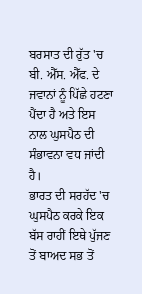ਬਰਸਾਤ ਦੀ ਰੁੱਤ 'ਚ ਬੀ. ਐੱਸ. ਐੱਫ. ਦੇ ਜਵਾਨਾਂ ਨੂੰ ਪਿੱਛੇ ਹਟਣਾ ਪੈਂਦਾ ਹੈ ਅਤੇ ਇਸ ਨਾਲ ਘੁਸਪੈਠ ਦੀ ਸੰਭਾਵਨਾ ਵਧ ਜਾਂਦੀ ਹੈ।
ਭਾਰਤ ਦੀ ਸਰਹੱਦ 'ਚ ਘੁਸਪੈਠ ਕਰਕੇ ਇਕ ਬੱਸ ਰਾਹੀਂ ਇਥੇ ਪੁੱਜਣ ਤੋਂ ਬਾਅਦ ਸਭ ਤੋਂ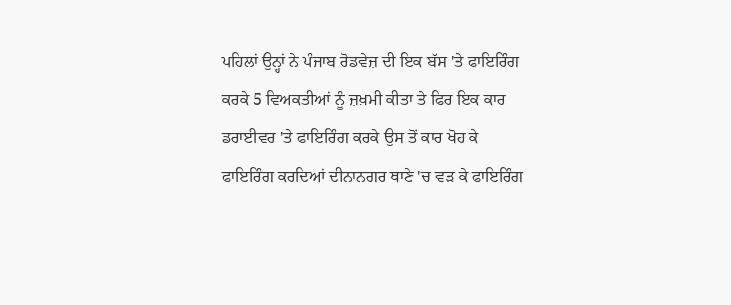ਪਹਿਲਾਂ ਉਨ੍ਹਾਂ ਨੇ ਪੰਜਾਬ ਰੋਡਵੇਜ਼ ਦੀ ਇਕ ਬੱਸ 'ਤੇ ਫਾਇਰਿੰਗ ਕਰਕੇ 5 ਵਿਅਕਤੀਆਂ ਨੂੰ ਜ਼ਖ਼ਮੀ ਕੀਤਾ ਤੇ ਫਿਰ ਇਕ ਕਾਰ ਡਰਾਈਵਰ 'ਤੇ ਫਾਇਰਿੰਗ ਕਰਕੇ ਉਸ ਤੋਂ ਕਾਰ ਖੋਹ ਕੇ ਫਾਇਰਿੰਗ ਕਰਦਿਆਂ ਦੀਨਾਨਗਰ ਥਾਣੇ 'ਚ ਵੜ ਕੇ ਫਾਇਰਿੰਗ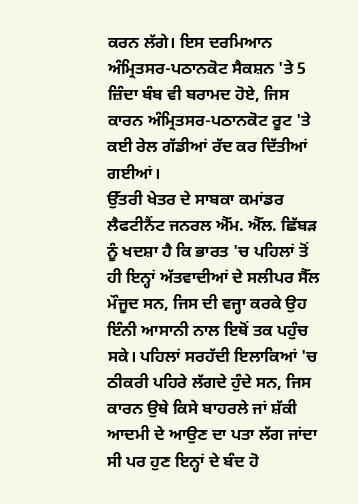ਕਰਨ ਲੱਗੇ। ਇਸ ਦਰਮਿਆਨ ਅੰਮ੍ਰਿਤਸਰ-ਪਠਾਨਕੋਟ ਸੈਕਸ਼ਨ 'ਤੇ 5 ਜ਼ਿੰਦਾ ਬੰਬ ਵੀ ਬਰਾਮਦ ਹੋਏ, ਜਿਸ ਕਾਰਨ ਅੰਮ੍ਰਿਤਸਰ-ਪਠਾਨਕੋਟ ਰੂਟ 'ਤੇ ਕਈ ਰੇਲ ਗੱਡੀਆਂ ਰੱਦ ਕਰ ਦਿੱਤੀਆਂ ਗਈਆਂ।
ਉੱਤਰੀ ਖੇਤਰ ਦੇ ਸਾਬਕਾ ਕਮਾਂਡਰ ਲੈਫਟੀਨੈਂਟ ਜਨਰਲ ਐੱਮ. ਐੱਲ. ਛਿੱਬੜ ਨੂੰ ਖਦਸ਼ਾ ਹੈ ਕਿ ਭਾਰਤ 'ਚ ਪਹਿਲਾਂ ਤੋਂ ਹੀ ਇਨ੍ਹਾਂ ਅੱਤਵਾਦੀਆਂ ਦੇ ਸਲੀਪਰ ਸੈੱਲ ਮੌਜੂਦ ਸਨ, ਜਿਸ ਦੀ ਵਜ੍ਹਾ ਕਰਕੇ ਉਹ ਇੰਨੀ ਆਸਾਨੀ ਨਾਲ ਇਥੋਂ ਤਕ ਪਹੁੰਚ ਸਕੇ। ਪਹਿਲਾਂ ਸਰਹੱਦੀ ਇਲਾਕਿਆਂ 'ਚ ਠੀਕਰੀ ਪਹਿਰੇ ਲੱਗਦੇ ਹੁੰਦੇ ਸਨ, ਜਿਸ ਕਾਰਨ ਉਥੇ ਕਿਸੇ ਬਾਹਰਲੇ ਜਾਂ ਸ਼ੱਕੀ ਆਦਮੀ ਦੇ ਆਉਣ ਦਾ ਪਤਾ ਲੱਗ ਜਾਂਦਾ ਸੀ ਪਰ ਹੁਣ ਇਨ੍ਹਾਂ ਦੇ ਬੰਦ ਹੋ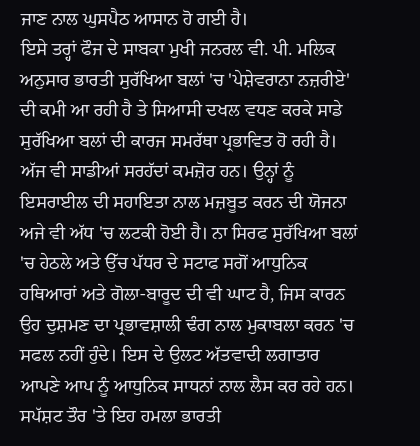ਜਾਣ ਨਾਲ ਘੁਸਪੈਠ ਆਸਾਨ ਹੋ ਗਈ ਹੈ।
ਇਸੇ ਤਰ੍ਹਾਂ ਫੌਜ ਦੇ ਸਾਬਕਾ ਮੁਖੀ ਜਨਰਲ ਵੀ. ਪੀ. ਮਲਿਕ ਅਨੁਸਾਰ ਭਾਰਤੀ ਸੁਰੱਖਿਆ ਬਲਾਂ 'ਚ 'ਪੇਸ਼ੇਵਰਾਨਾ ਨਜ਼ਰੀਏ' ਦੀ ਕਮੀ ਆ ਰਹੀ ਹੈ ਤੇ ਸਿਆਸੀ ਦਖਲ ਵਧਣ ਕਰਕੇ ਸਾਡੇ ਸੁਰੱਖਿਆ ਬਲਾਂ ਦੀ ਕਾਰਜ ਸਮਰੱਥਾ ਪ੍ਰਭਾਵਿਤ ਹੋ ਰਹੀ ਹੈ।
ਅੱਜ ਵੀ ਸਾਡੀਆਂ ਸਰਹੱਦਾਂ ਕਮਜ਼ੋਰ ਹਨ। ਉਨ੍ਹਾਂ ਨੂੰ ਇਸਰਾਈਲ ਦੀ ਸਹਾਇਤਾ ਨਾਲ ਮਜ਼ਬੂਤ ਕਰਨ ਦੀ ਯੋਜਨਾ ਅਜੇ ਵੀ ਅੱਧ 'ਚ ਲਟਕੀ ਹੋਈ ਹੈ। ਨਾ ਸਿਰਫ ਸੁਰੱਖਿਆ ਬਲਾਂ 'ਚ ਹੇਠਲੇ ਅਤੇ ਉੱਚ ਪੱਧਰ ਦੇ ਸਟਾਫ ਸਗੋਂ ਆਧੁਨਿਕ ਹਥਿਆਰਾਂ ਅਤੇ ਗੋਲਾ-ਬਾਰੂਦ ਦੀ ਵੀ ਘਾਟ ਹੈ, ਜਿਸ ਕਾਰਨ ਉਹ ਦੁਸ਼ਮਣ ਦਾ ਪ੍ਰਭਾਵਸ਼ਾਲੀ ਢੰਗ ਨਾਲ ਮੁਕਾਬਲਾ ਕਰਨ 'ਚ ਸਫਲ ਨਹੀਂ ਹੁੰਦੇ। ਇਸ ਦੇ ਉਲਟ ਅੱਤਵਾਦੀ ਲਗਾਤਾਰ ਆਪਣੇ ਆਪ ਨੂੰ ਆਧੁਨਿਕ ਸਾਧਨਾਂ ਨਾਲ ਲੈਸ ਕਰ ਰਹੇ ਹਨ।
ਸਪੱਸ਼ਟ ਤੌਰ 'ਤੇ ਇਹ ਹਮਲਾ ਭਾਰਤੀ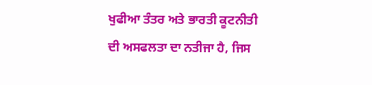ਖੁਫੀਆ ਤੰਤਰ ਅਤੇ ਭਾਰਤੀ ਕੂਟਨੀਤੀ ਦੀ ਅਸਫਲਤਾ ਦਾ ਨਤੀਜਾ ਹੈ, ਜਿਸ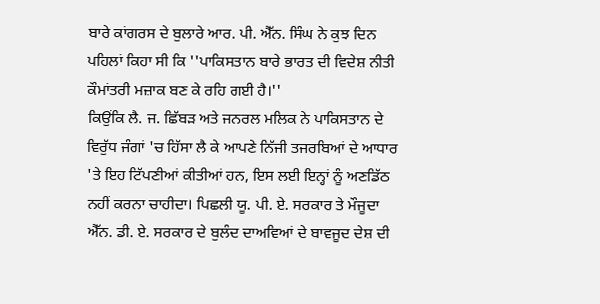ਬਾਰੇ ਕਾਂਗਰਸ ਦੇ ਬੁਲਾਰੇ ਆਰ. ਪੀ. ਐੱਨ. ਸਿੰਘ ਨੇ ਕੁਝ ਦਿਨ ਪਹਿਲਾਂ ਕਿਹਾ ਸੀ ਕਿ ''ਪਾਕਿਸਤਾਨ ਬਾਰੇ ਭਾਰਤ ਦੀ ਵਿਦੇਸ਼ ਨੀਤੀ ਕੌਮਾਂਤਰੀ ਮਜ਼ਾਕ ਬਣ ਕੇ ਰਹਿ ਗਈ ਹੈ।''
ਕਿਉਂਕਿ ਲੈ. ਜ. ਛਿੱਬੜ ਅਤੇ ਜਨਰਲ ਮਲਿਕ ਨੇ ਪਾਕਿਸਤਾਨ ਦੇ ਵਿਰੁੱਧ ਜੰਗਾਂ 'ਚ ਹਿੱਸਾ ਲੈ ਕੇ ਆਪਣੇ ਨਿੱਜੀ ਤਜਰਬਿਆਂ ਦੇ ਆਧਾਰ 'ਤੇ ਇਹ ਟਿੱਪਣੀਆਂ ਕੀਤੀਆਂ ਹਨ, ਇਸ ਲਈ ਇਨ੍ਹਾਂ ਨੂੰ ਅਣਡਿੱਠ ਨਹੀਂ ਕਰਨਾ ਚਾਹੀਦਾ। ਪਿਛਲੀ ਯੂ. ਪੀ. ਏ. ਸਰਕਾਰ ਤੇ ਮੌਜੂਦਾ ਐੱਨ. ਡੀ. ਏ. ਸਰਕਾਰ ਦੇ ਬੁਲੰਦ ਦਾਅਵਿਆਂ ਦੇ ਬਾਵਜੂਦ ਦੇਸ਼ ਦੀ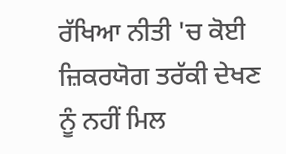ਰੱਖਿਆ ਨੀਤੀ 'ਚ ਕੋਈ ਜ਼ਿਕਰਯੋਗ ਤਰੱਕੀ ਦੇਖਣ ਨੂੰ ਨਹੀਂ ਮਿਲ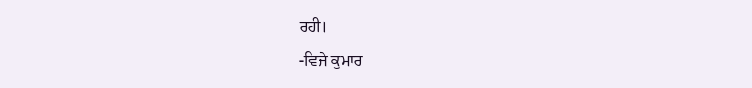ਰਹੀ।
-ਵਿਜੇ ਕੁਮਾਰ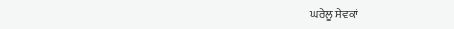ਘਰੇਲੂ ਸੇਵਕਾਂ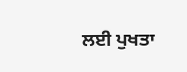ਲਈ ਪੁਖਤਾ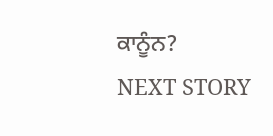ਕਾਨੂੰਨ?
NEXT STORY